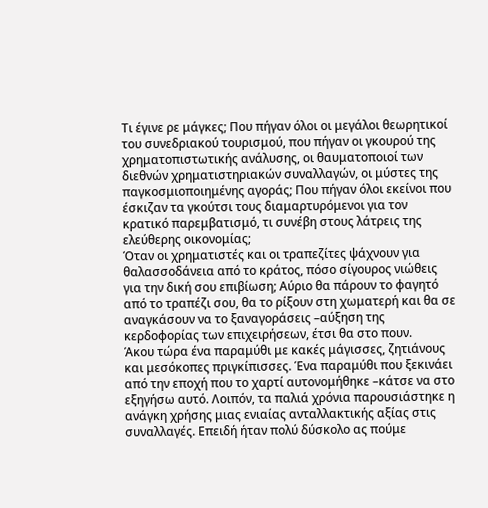Τι έγινε ρε μάγκες; Που πήγαν όλοι οι μεγάλοι θεωρητικοί του συνεδριακού τουρισμού, που πήγαν οι γκουρού της χρηματοπιστωτικής ανάλυσης, οι θαυματοποιοί των διεθνών χρηματιστηριακών συναλλαγών, οι μύστες της παγκοσμιοποιημένης αγοράς; Που πήγαν όλοι εκείνοι που έσκιζαν τα γκούτσι τους διαμαρτυρόμενοι για τον κρατικό παρεμβατισμό, τι συνέβη στους λάτρεις της ελεύθερης οικονομίας;
Όταν οι χρηματιστές και οι τραπεζίτες ψάχνουν για θαλασσοδάνεια από το κράτος, πόσο σίγουρος νιώθεις για την δική σου επιβίωση; Αύριο θα πάρουν το φαγητό από το τραπέζι σου, θα το ρίξουν στη χωματερή και θα σε αναγκάσουν να το ξαναγοράσεις –αύξηση της κερδοφορίας των επιχειρήσεων, έτσι θα στο πουν.
Άκου τώρα ένα παραμύθι με κακές μάγισσες, ζητιάνους και μεσόκοπες πριγκίπισσες. Ένα παραμύθι που ξεκινάει από την εποχή που το χαρτί αυτονομήθηκε –κάτσε να στο εξηγήσω αυτό. Λοιπόν, τα παλιά χρόνια παρουσιάστηκε η ανάγκη χρήσης μιας ενιαίας ανταλλακτικής αξίας στις συναλλαγές. Επειδή ήταν πολύ δύσκολο ας πούμε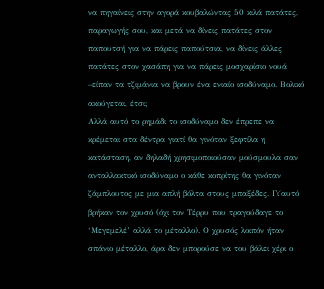να πηγαίνεις στην αγορά κουβαλώντας 50 κιλά πατάτες, παραγωγής σου, και μετά να δίνεις πατάτες στον παπουτσή για να πάρεις παπούτσια, να δίνεις άλλες πατάτες στον χασάπη για να πάρεις μοσχαρίσιο νουά –είπαν τα τζιμάνια να βρουν ένα ενιαίο ισοδύναμο. Βολικό ακούγεται, έτσι;
Αλλά αυτό το ρημάδι το ισοδύναμο δεν έπρεπε να κρέμεται στα δέντρα γιατί θα γινόταν ξεφτίλα η κατάσταση, αν δηλαδή χρησιμοποιούσαν μούσμουλα σαν ανταλλακτικό ισοδύναμο ο κάθε κοπρίτης θα γινόταν ζάμπλουτος με μια απλή βόλτα στους μπαξέδες. Γι΄αυτό βρήκαν τον χρυσό (όχι τον Τέρρυ που τραγούδαγε το ‘Μεγεμελέ’ αλλά το μέταλλο). Ο χρυσός λοιπόν ήταν σπάνιο μέταλλο, άρα δεν μπορούσε να του βάλει χέρι ο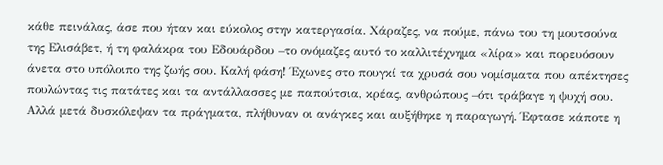κάθε πεινάλας, άσε που ήταν και εύκολος στην κατεργασία. Χάραζες, να πούμε, πάνω του τη μουτσούνα της Ελισάβετ, ή τη φαλάκρα του Εδουάρδου –το ονόμαζες αυτό το καλλιτέχνημα «λίρα» και πορευόσουν άνετα στο υπόλοιπο της ζωής σου. Καλή φάση! Έχωνες στο πουγκί τα χρυσά σου νομίσματα που απέκτησες πουλώντας τις πατάτες και τα αντάλλασσες με παπούτσια, κρέας, ανθρώπους –ότι τράβαγε η ψυχή σου.
Αλλά μετά δυσκόλεψαν τα πράγματα, πλήθυναν οι ανάγκες και αυξήθηκε η παραγωγή. Έφτασε κάποτε η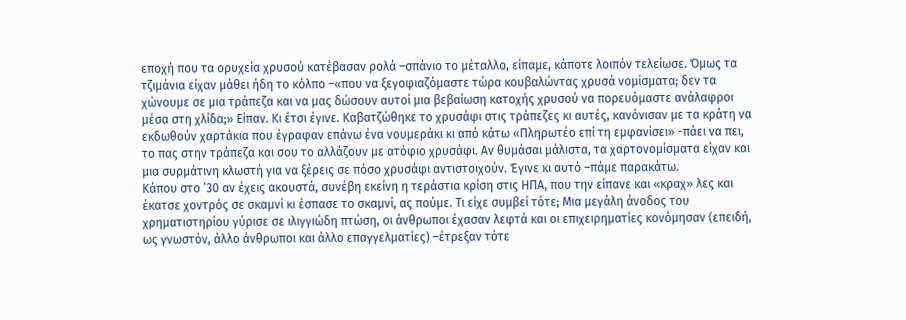εποχή που τα ορυχεία χρυσού κατέβασαν ρολά –σπάνιο το μέταλλο, είπαμε, κάποτε λοιπόν τελείωσε. Όμως τα τζιμάνια είχαν μάθει ήδη το κόλπο –«που να ξεγοφιαζόμαστε τώρα κουβαλώντας χρυσά νομίσματα; δεν τα χώνουμε σε μια τράπεζα και να μας δώσουν αυτοί μια βεβαίωση κατοχής χρυσού να πορευόμαστε ανάλαφροι μέσα στη χλίδα;» Είπαν. Κι έτσι έγινε. Καβατζώθηκε το χρυσάφι στις τράπεζες κι αυτές, κανόνισαν με τα κράτη να εκδωθούν χαρτάκια που έγραφαν επάνω ένα νουμεράκι κι από κάτω «Πληρωτέο επί τη εμφανίσει» -πάει να πει, το πας στην τράπεζα και σου το αλλάζουν με ατόφιο χρυσάφι. Αν θυμάσαι μάλιστα, τα χαρτονομίσματα είχαν και μια συρμάτινη κλωστή για να ξέρεις σε πόσο χρυσάφι αντιστοιχούν. Έγινε κι αυτό –πάμε παρακάτω.
Κάπου στο ’30 αν έχεις ακουστά, συνέβη εκείνη η τεράστια κρίση στις ΗΠΑ, που την είπανε και «κραχ» λες και έκατσε χοντρός σε σκαμνί κι έσπασε το σκαμνί, ας πούμε. Τι είχε συμβεί τότε; Μια μεγάλη άνοδος του χρηματιστηρίου γύρισε σε ιλιγγιώδη πτώση, οι άνθρωποι έχασαν λεφτά και οι επιχειρηματίες κονόμησαν (επειδή, ως γνωστόν, άλλο άνθρωποι και άλλο επαγγελματίες) –έτρεξαν τότε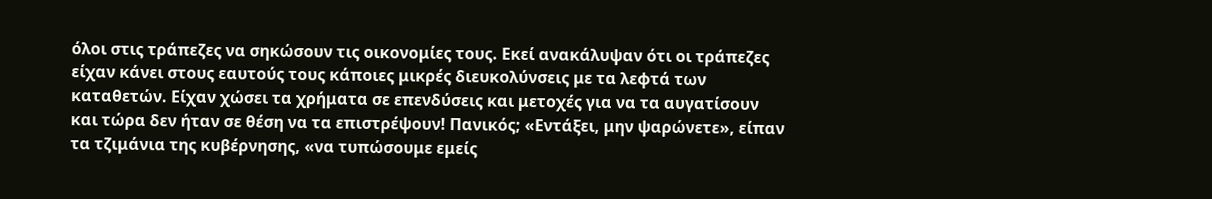όλοι στις τράπεζες να σηκώσουν τις οικονομίες τους. Εκεί ανακάλυψαν ότι οι τράπεζες είχαν κάνει στους εαυτούς τους κάποιες μικρές διευκολύνσεις με τα λεφτά των καταθετών. Είχαν χώσει τα χρήματα σε επενδύσεις και μετοχές για να τα αυγατίσουν και τώρα δεν ήταν σε θέση να τα επιστρέψουν! Πανικός; «Εντάξει, μην ψαρώνετε», είπαν τα τζιμάνια της κυβέρνησης, «να τυπώσουμε εμείς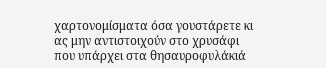χαρτονομίσματα όσα γουστάρετε κι ας μην αντιστοιχούν στο χρυσάφι που υπάρχει στα θησαυροφυλάκιά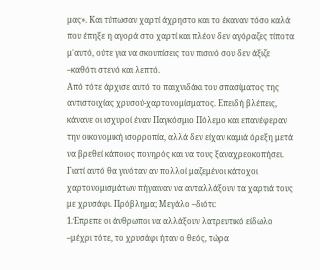μας». Και τύπωσαν χαρτί άχρηστο και το έκαναν τόσο καλά που έπηξε η αγορά στο χαρτί και πλέον δεν αγόραζες τίποτα μ΄αυτό, ούτε για να σκουπίσεις τον πισινό σου δεν άξιζε –καθότι στενό και λεπτό.
Από τότε άρχισε αυτό το παιχνιδάκι του σπασίματος της αντιστοιχίας χρυσού-χαρτονομίσματος. Επειδή βλέπεις, κάνανε οι ισχυροί έναν Παγκόσμιο Πόλεμο και επανέφεραν την οικονομική ισορροπία, αλλά δεν είχαν καμιά όρεξη μετά να βρεθεί κάποιος πονηρός και να τους ξαναχρεοκοπήσει. Γιατί αυτό θα γινόταν αν πολλοί μαζεμένοι κάτοχοι χαρτονομισμάτων πήγαιναν να ανταλλάξουν τα χαρτιά τους με χρυσάφι. Πρόβλημα; Μεγάλο –διότι:
1.Έπρεπε οι άνθρωποι να αλλάξουν λατρευτικό είδωλο –μέχρι τότε, το χρυσάφι ήταν ο θεός, τώρα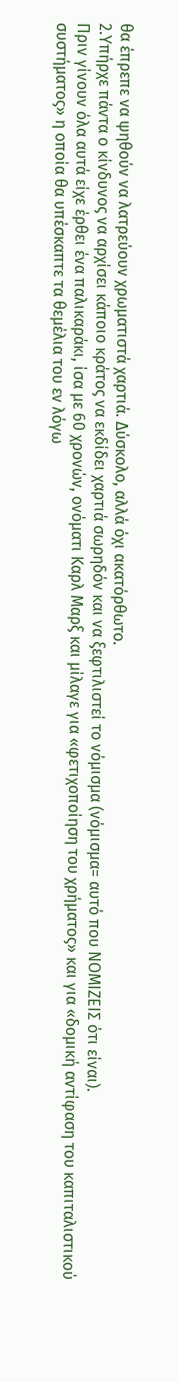θα έπρεπε να ψηθούν να λατρεύουν χρωματιστά χαρτιά. Δύσκολο, αλλά όχι ακατόρθωτο.
2.Υπήρχε πάντα ο κίνδυνος να αρχίσει κάποιο κράτος να εκδίδει χαρτιά σωρηδόν και να ξεφτιλιστεί το νόμισμα (νόμισμα= αυτό που ΝΟΜΙΖΕΙΣ ότι είναι).
Πριν γίνουν όλα αυτά είχε έρθει ένα παλικαράκι, ίσα με 60 χρονών, ονόματι Καρλ Μαρξ και μίλαγε για «φετιχοποίηση του χρήματος» και για «δομική αντίφαση του καπιταλιστικού συστήματος» η οποία θα υπέσκαπτε τα θεμέλια του εν λόγω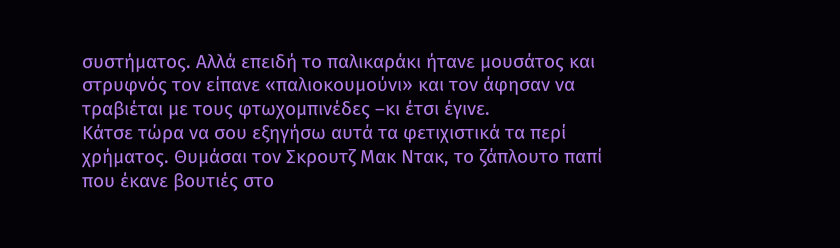συστήματος. Αλλά επειδή το παλικαράκι ήτανε μουσάτος και στρυφνός τον είπανε «παλιοκουμούνι» και τον άφησαν να τραβιέται με τους φτωχομπινέδες –κι έτσι έγινε.
Κάτσε τώρα να σου εξηγήσω αυτά τα φετιχιστικά τα περί χρήματος. Θυμάσαι τον Σκρουτζ Μακ Ντακ, το ζάπλουτο παπί που έκανε βουτιές στο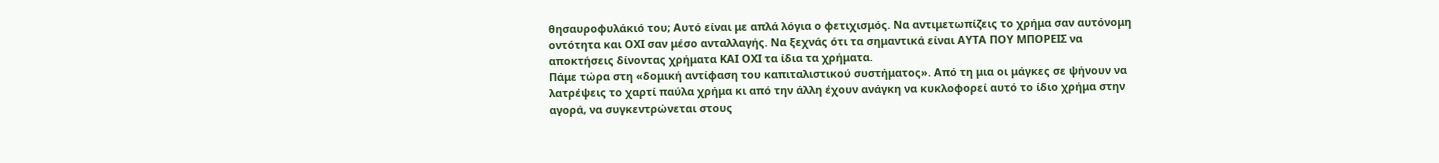θησαυροφυλάκιό του; Αυτό είναι με απλά λόγια ο φετιχισμός. Να αντιμετωπίζεις το χρήμα σαν αυτόνομη οντότητα και ΟΧΙ σαν μέσο ανταλλαγής. Να ξεχνάς ότι τα σημαντικά είναι ΑΥΤΑ ΠΟΥ ΜΠΟΡΕΙΣ να αποκτήσεις δίνοντας χρήματα ΚΑΙ ΟΧΙ τα ίδια τα χρήματα.
Πάμε τώρα στη «δομική αντίφαση του καπιταλιστικού συστήματος». Από τη μια οι μάγκες σε ψήνουν να λατρέψεις το χαρτί παύλα χρήμα κι από την άλλη έχουν ανάγκη να κυκλοφορεί αυτό το ίδιο χρήμα στην αγορά, να συγκεντρώνεται στους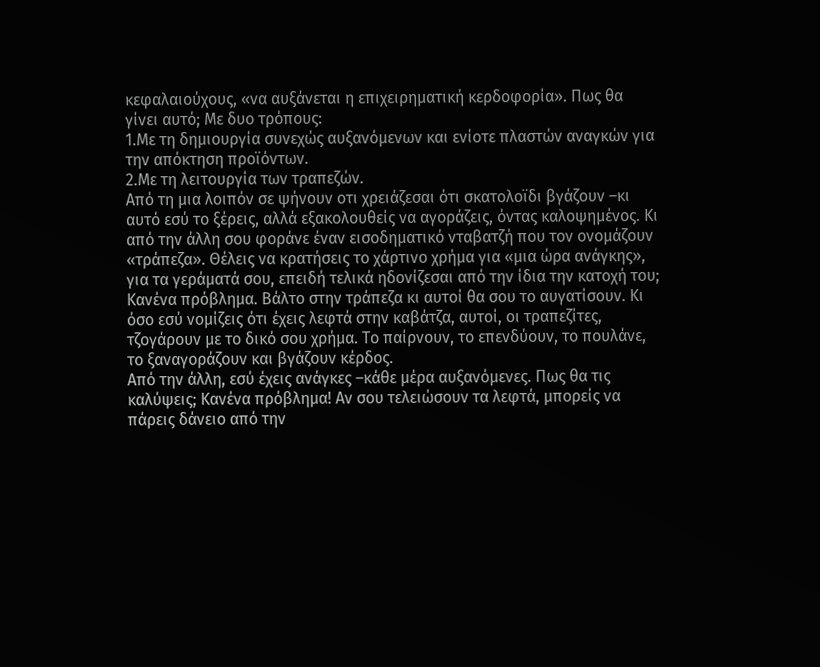κεφαλαιούχους, «να αυξάνεται η επιχειρηματική κερδοφορία». Πως θα γίνει αυτό; Με δυο τρόπους:
1.Με τη δημιουργία συνεχώς αυξανόμενων και ενίοτε πλαστών αναγκών για την απόκτηση προϊόντων.
2.Με τη λειτουργία των τραπεζών.
Από τη μια λοιπόν σε ψήνουν οτι χρειάζεσαι ότι σκατολοϊδι βγάζουν –κι αυτό εσύ το ξέρεις, αλλά εξακολουθείς να αγοράζεις, όντας καλοψημένος. Κι από την άλλη σου φοράνε έναν εισοδηματικό νταβατζή που τον ονομάζουν «τράπεζα». Θέλεις να κρατήσεις το χάρτινο χρήμα για «μια ώρα ανάγκης», για τα γεράματά σου, επειδή τελικά ηδονίζεσαι από την ίδια την κατοχή του; Κανένα πρόβλημα. Βάλτο στην τράπεζα κι αυτοί θα σου το αυγατίσουν. Κι όσο εσύ νομίζεις ότι έχεις λεφτά στην καβάτζα, αυτοί, οι τραπεζίτες, τζογάρουν με το δικό σου χρήμα. Το παίρνουν, το επενδύουν, το πουλάνε, το ξαναγοράζουν και βγάζουν κέρδος.
Από την άλλη, εσύ έχεις ανάγκες –κάθε μέρα αυξανόμενες. Πως θα τις καλύψεις; Κανένα πρόβλημα! Αν σου τελειώσουν τα λεφτά, μπορείς να πάρεις δάνειο από την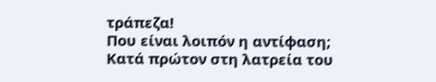τράπεζα!
Που είναι λοιπόν η αντίφαση;
Κατά πρώτον στη λατρεία του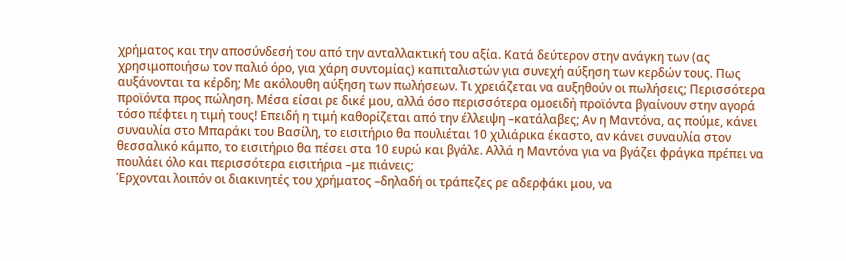χρήματος και την αποσύνδεσή του από την ανταλλακτική του αξία. Κατά δεύτερον στην ανάγκη των (ας χρησιμοποιήσω τον παλιό όρο, για χάρη συντομίας) καπιταλιστών για συνεχή αύξηση των κερδών τους. Πως αυξάνονται τα κέρδη; Με ακόλουθη αύξηση των πωλήσεων. Τι χρειάζεται να αυξηθούν οι πωλήσεις; Περισσότερα προϊόντα προς πώληση. Μέσα είσαι ρε δικέ μου, αλλά όσο περισσότερα ομοειδή προϊόντα βγαίνουν στην αγορά τόσο πέφτει η τιμή τους! Επειδή η τιμή καθορίζεται από την έλλειψη –κατάλαβες; Αν η Μαντόνα, ας πούμε, κάνει συναυλία στο Μπαράκι του Βασίλη, το εισιτήριο θα πουλιέται 10 χιλιάρικα έκαστο, αν κάνει συναυλία στον θεσσαλικό κάμπο, το εισιτήριο θα πέσει στα 10 ευρώ και βγάλε. Αλλά η Μαντόνα για να βγάζει φράγκα πρέπει να πουλάει όλο και περισσότερα εισιτήρια –με πιάνεις;
Έρχονται λοιπόν οι διακινητές του χρήματος –δηλαδή οι τράπεζες ρε αδερφάκι μου, να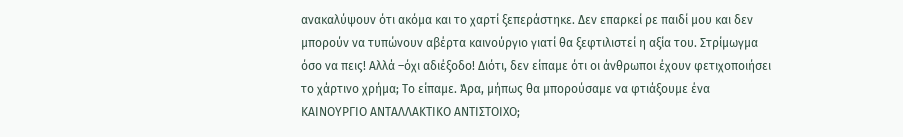ανακαλύψουν ότι ακόμα και το χαρτί ξεπεράστηκε. Δεν επαρκεί ρε παιδί μου και δεν μπορούν να τυπώνουν αβέρτα καινούργιο γιατί θα ξεφτιλιστεί η αξία του. Στρίμωγμα όσο να πεις! Αλλά –όχι αδιέξοδο! Διότι, δεν είπαμε ότι οι άνθρωποι έχουν φετιχοποιήσει το χάρτινο χρήμα; Το είπαμε. Άρα, μήπως θα μπορούσαμε να φτιάξουμε ένα ΚΑΙΝΟΥΡΓΙΟ ΑΝΤΑΛΛΑΚΤΙΚΟ ΑΝΤΙΣΤΟΙΧΟ;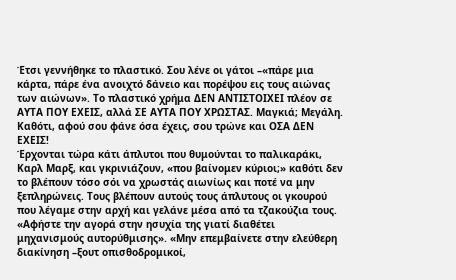Έτσι γεννήθηκε το πλαστικό. Σου λένε οι γάτοι –«πάρε μια κάρτα, πάρε ένα ανοιχτό δάνειο και πορέψου εις τους αιώνας των αιώνων». Το πλαστικό χρήμα ΔΕΝ ΑΝΤΙΣΤΟΙΧΕΙ πλέον σε ΑΥΤΑ ΠΟΥ ΕΧΕΙΣ, αλλά ΣΕ ΑΥΤΑ ΠΟΥ ΧΡΩΣΤΑΣ. Μαγκιά; Μεγάλη. Καθότι, αφού σου φάνε όσα έχεις, σου τρώνε και ΟΣΑ ΔΕΝ ΕΧΕΙΣ!
Έρχονται τώρα κάτι άπλυτοι που θυμούνται το παλικαράκι, Καρλ Μαρξ, και γκρινιάζουν, «που βαίνομεν κύριοι;» καθότι δεν το βλέπουν τόσο σόι να χρωστάς αιωνίως και ποτέ να μην ξεπληρώνεις. Τους βλέπουν αυτούς τους άπλυτους οι γκουρού που λέγαμε στην αρχή και γελάνε μέσα από τα τζακούζια τους. «Αφήστε την αγορά στην ησυχία της γιατί διαθέτει μηχανισμούς αυτορύθμισης». «Μην επεμβαίνετε στην ελεύθερη διακίνηση –ξουτ οπισθοδρομικοί,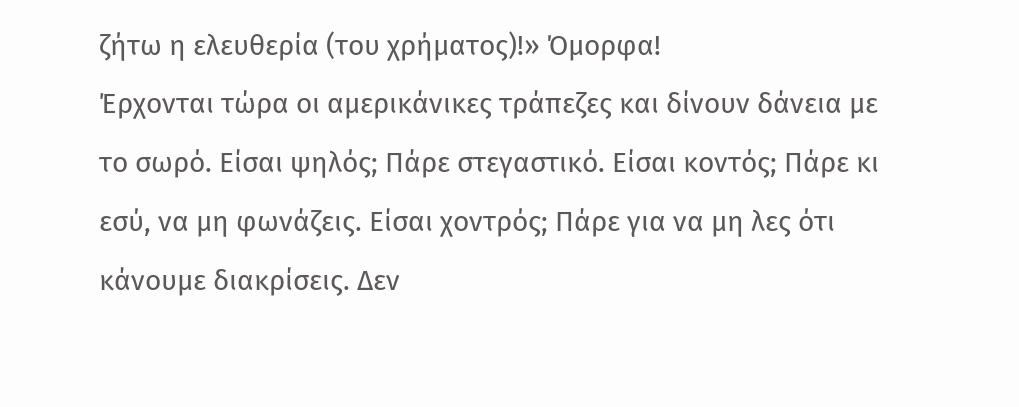ζήτω η ελευθερία (του χρήματος)!» Όμορφα!
Έρχονται τώρα οι αμερικάνικες τράπεζες και δίνουν δάνεια με το σωρό. Είσαι ψηλός; Πάρε στεγαστικό. Είσαι κοντός; Πάρε κι εσύ, να μη φωνάζεις. Είσαι χοντρός; Πάρε για να μη λες ότι κάνουμε διακρίσεις. Δεν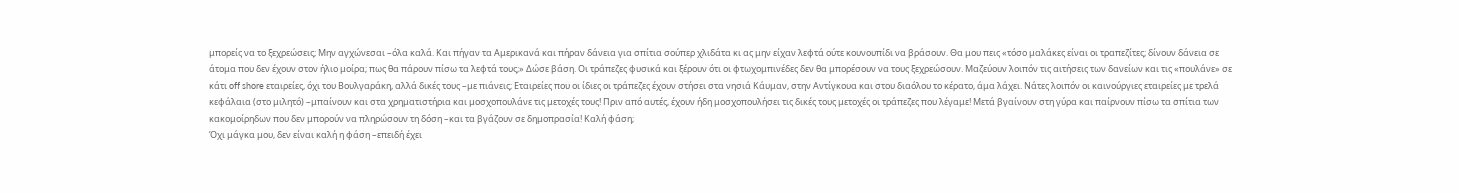μπορείς να το ξεχρεώσεις; Μην αγχώνεσαι –όλα καλά. Και πήγαν τα Αμερικανά και πήραν δάνεια για σπίτια σούπερ χλιδάτα κι ας μην είχαν λεφτά ούτε κουνουπίδι να βράσουν. Θα μου πεις «τόσο μαλάκες είναι οι τραπεζίτες; δίνουν δάνεια σε άτομα που δεν έχουν στον ήλιο μοίρα; πως θα πάρουν πίσω τα λεφτά τους;» Δώσε βάση. Οι τράπεζες φυσικά και ξέρουν ότι οι φτωχομπινέδες δεν θα μπορέσουν να τους ξεχρεώσουν. Μαζεύουν λοιπόν τις αιτήσεις των δανείων και τις «πουλάνε» σε κάτι off shore εταιρείες, όχι του Βουλγαράκη, αλλά δικές τους –με πιάνεις; Εταιρείες που οι ίδιες οι τράπεζες έχουν στήσει στα νησιά Κάυμαν, στην Αντίγκουα και στου διαόλου το κέρατο, άμα λάχει. Νάτες λοιπόν οι καινούργιες εταιρείες με τρελά κεφάλαια (στο μιλητό) –μπαίνουν και στα χρηματιστήρια και μοσχοπουλάνε τις μετοχές τους! Πριν από αυτές, έχουν ήδη μοσχοπουλήσει τις δικές τους μετοχές οι τράπεζες που λέγαμε! Μετά βγαίνουν στη γύρα και παίρνουν πίσω τα σπίτια των κακομοίρηδων που δεν μπορούν να πληρώσουν τη δόση –και τα βγάζουν σε δημοπρασία! Καλή φάση;
Όχι μάγκα μου, δεν είναι καλή η φάση –επειδή έχει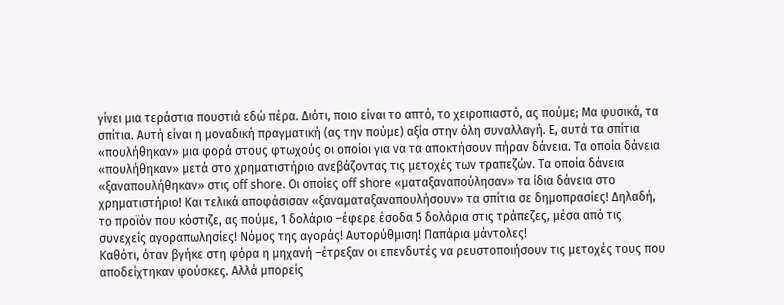γίνει μια τεράστια πουστιά εδώ πέρα. Διότι, ποιο είναι το απτό, το χειροπιαστό, ας πούμε; Μα φυσικά, τα σπίτια. Αυτή είναι η μοναδική πραγματική (ας την πούμε) αξία στην όλη συναλλαγή. Ε, αυτά τα σπίτια «πουλήθηκαν» μια φορά στους φτωχούς οι οποίοι για να τα αποκτήσουν πήραν δάνεια. Τα οποία δάνεια «πουλήθηκαν» μετά στο χρηματιστήριο ανεβάζοντας τις μετοχές των τραπεζών. Τα οποία δάνεια «ξαναπουλήθηκαν» στις off shore. Οι οποίες off shore «ματαξαναπούλησαν» τα ίδια δάνεια στο χρηματιστήριο! Και τελικά αποφάσισαν «ξαναματαξαναπουλήσουν» τα σπίτια σε δημοπρασίες! Δηλαδή, το προϊόν που κόστιζε, ας πούμε, 1 δολάριο –έφερε έσοδα 5 δολάρια στις τράπεζες, μέσα από τις συνεχείς αγοραπωλησίες! Νόμος της αγοράς! Αυτορύθμιση! Παπάρια μάντολες!
Καθότι, όταν βγήκε στη φόρα η μηχανή –έτρεξαν οι επενδυτές να ρευστοποιήσουν τις μετοχές τους που αποδείχτηκαν φούσκες. Αλλά μπορείς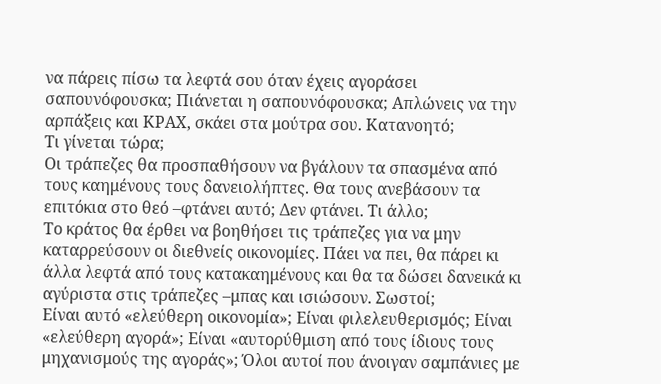να πάρεις πίσω τα λεφτά σου όταν έχεις αγοράσει σαπουνόφουσκα; Πιάνεται η σαπουνόφουσκα; Απλώνεις να την αρπάξεις και ΚΡΑΧ, σκάει στα μούτρα σου. Κατανοητό;
Τι γίνεται τώρα;
Οι τράπεζες θα προσπαθήσουν να βγάλουν τα σπασμένα από τους καημένους τους δανειολήπτες. Θα τους ανεβάσουν τα επιτόκια στο θεό –φτάνει αυτό; Δεν φτάνει. Τι άλλο;
Το κράτος θα έρθει να βοηθήσει τις τράπεζες για να μην καταρρεύσουν οι διεθνείς οικονομίες. Πάει να πει, θα πάρει κι άλλα λεφτά από τους κατακαημένους και θα τα δώσει δανεικά κι αγύριστα στις τράπεζες –μπας και ισιώσουν. Σωστοί;
Είναι αυτό «ελεύθερη οικονομία»; Είναι φιλελευθερισμός; Είναι «ελεύθερη αγορά»; Είναι «αυτορύθμιση από τους ίδιους τους μηχανισμούς της αγοράς»; Όλοι αυτοί που άνοιγαν σαμπάνιες με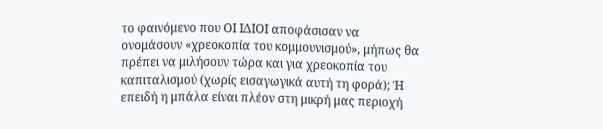το φαινόμενο που ΟΙ ΙΔΙΟΙ αποφάσισαν να ονομάσουν «χρεοκοπία του κομμουνισμού», μήπως θα πρέπει να μιλήσουν τώρα και για χρεοκοπία του καπιταλισμού (χωρίς εισαγωγικά αυτή τη φορά); Ή επειδή η μπάλα είναι πλέον στη μικρή μας περιοχή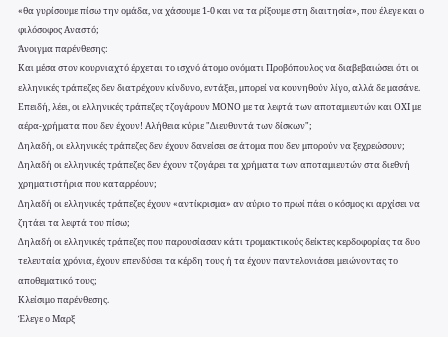«θα γυρίσουμε πίσω την ομάδα, να χάσουμε 1-0 και να τα ρίξουμε στη διαιτησία», που έλεγε και ο φιλόσοφος Αναστό;
Άνοιγμα παρένθεσης:
Και μέσα στον κουρνιαχτό έρχεται το ισχνό άτομο ονόματι Προβόπουλος να διαβεβαιώσει ότι οι ελληνικές τράπεζες δεν διατρέχουν κίνδυνο, εντάξει, μπορεί να κουνηθούν λίγο, αλλά δε μασάνε. Επειδή, λέει, οι ελληνικές τράπεζες τζογάρουν ΜΟΝΟ με τα λεφτά των αποταμιευτών και ΟΧΙ με αέρα-χρήματα που δεν έχουν! Αλήθεια κύριε "Διευθυντά των δίσκων";
Δηλαδή, οι ελληνικές τράπεζες δεν έχουν δανείσει σε άτομα που δεν μπορούν να ξεχρεώσουν;
Δηλαδή οι ελληνικές τράπεζες δεν έχουν τζογάρει τα χρήματα των αποταμιευτών στα διεθνή χρηματιστήρια που καταρρέουν;
Δηλαδή οι ελληνικές τράπεζες έχουν «αντίκρισμα» αν αύριο το πρωί πάει ο κόσμος κι αρχίσει να ζητάει τα λεφτά του πίσω;
Δηλαδή οι ελληνικές τράπεζες που παρουσίασαν κάτι τρομακτικούς δείκτες κερδοφορίας τα δυο τελευταία χρόνια, έχουν επενδύσει τα κέρδη τους ή τα έχουν παντελονιάσει μειώνοντας το αποθεματικό τους;
Κλείσιμο παρένθεσης.
Έλεγε ο Μαρξ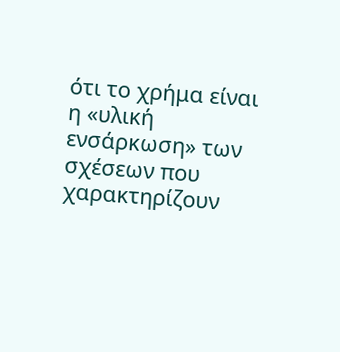ότι το χρήμα είναι η «υλική ενσάρκωση» των σχέσεων που χαρακτηρίζουν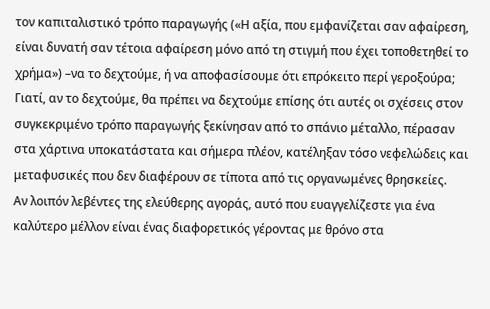τον καπιταλιστικό τρόπο παραγωγής («Η αξία, που εμφανίζεται σαν αφαίρεση, είναι δυνατή σαν τέτοια αφαίρεση μόνο από τη στιγμή που έχει τοποθετηθεί το χρήμα») –να το δεχτούμε, ή να αποφασίσουμε ότι επρόκειτο περί γεροξούρα; Γιατί, αν το δεχτούμε, θα πρέπει να δεχτούμε επίσης ότι αυτές οι σχέσεις στον συγκεκριμένο τρόπο παραγωγής ξεκίνησαν από το σπάνιο μέταλλο, πέρασαν στα χάρτινα υποκατάστατα και σήμερα πλέον, κατέληξαν τόσο νεφελώδεις και μεταφυσικές που δεν διαφέρουν σε τίποτα από τις οργανωμένες θρησκείες.
Αν λοιπόν λεβέντες της ελεύθερης αγοράς, αυτό που ευαγγελίζεστε για ένα καλύτερο μέλλον είναι ένας διαφορετικός γέροντας με θρόνο στα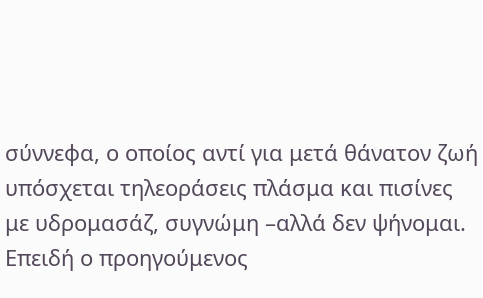σύννεφα, ο οποίος αντί για μετά θάνατον ζωή υπόσχεται τηλεοράσεις πλάσμα και πισίνες με υδρομασάζ, συγνώμη –αλλά δεν ψήνομαι. Επειδή ο προηγούμενος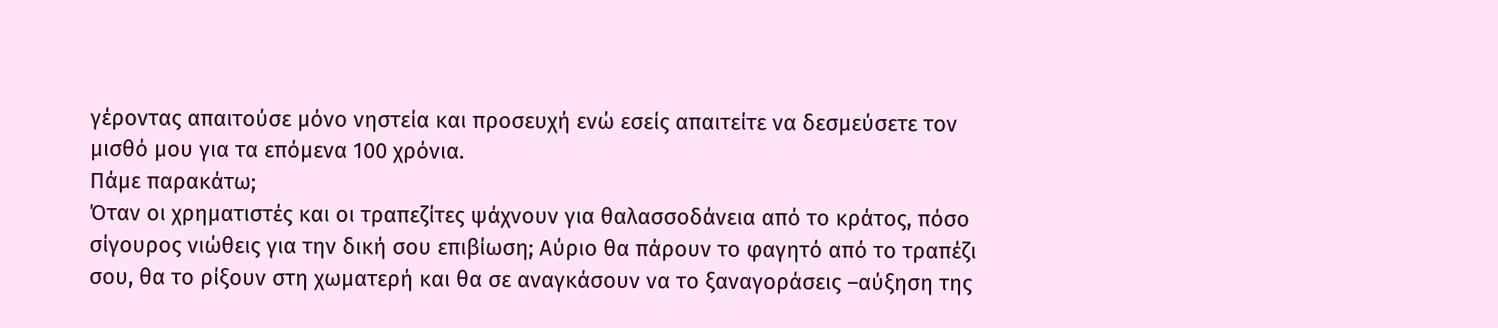γέροντας απαιτούσε μόνο νηστεία και προσευχή ενώ εσείς απαιτείτε να δεσμεύσετε τον μισθό μου για τα επόμενα 100 χρόνια.
Πάμε παρακάτω;
Όταν οι χρηματιστές και οι τραπεζίτες ψάχνουν για θαλασσοδάνεια από το κράτος, πόσο σίγουρος νιώθεις για την δική σου επιβίωση; Αύριο θα πάρουν το φαγητό από το τραπέζι σου, θα το ρίξουν στη χωματερή και θα σε αναγκάσουν να το ξαναγοράσεις –αύξηση της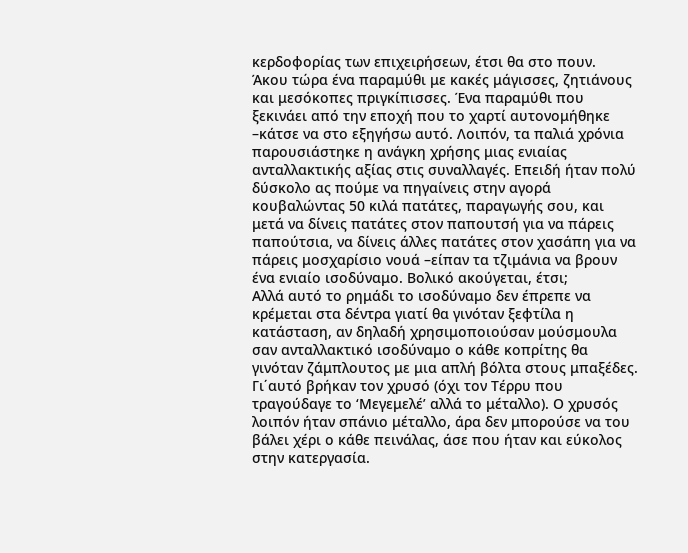κερδοφορίας των επιχειρήσεων, έτσι θα στο πουν.
Άκου τώρα ένα παραμύθι με κακές μάγισσες, ζητιάνους και μεσόκοπες πριγκίπισσες. Ένα παραμύθι που ξεκινάει από την εποχή που το χαρτί αυτονομήθηκε –κάτσε να στο εξηγήσω αυτό. Λοιπόν, τα παλιά χρόνια παρουσιάστηκε η ανάγκη χρήσης μιας ενιαίας ανταλλακτικής αξίας στις συναλλαγές. Επειδή ήταν πολύ δύσκολο ας πούμε να πηγαίνεις στην αγορά κουβαλώντας 50 κιλά πατάτες, παραγωγής σου, και μετά να δίνεις πατάτες στον παπουτσή για να πάρεις παπούτσια, να δίνεις άλλες πατάτες στον χασάπη για να πάρεις μοσχαρίσιο νουά –είπαν τα τζιμάνια να βρουν ένα ενιαίο ισοδύναμο. Βολικό ακούγεται, έτσι;
Αλλά αυτό το ρημάδι το ισοδύναμο δεν έπρεπε να κρέμεται στα δέντρα γιατί θα γινόταν ξεφτίλα η κατάσταση, αν δηλαδή χρησιμοποιούσαν μούσμουλα σαν ανταλλακτικό ισοδύναμο ο κάθε κοπρίτης θα γινόταν ζάμπλουτος με μια απλή βόλτα στους μπαξέδες. Γι΄αυτό βρήκαν τον χρυσό (όχι τον Τέρρυ που τραγούδαγε το ‘Μεγεμελέ’ αλλά το μέταλλο). Ο χρυσός λοιπόν ήταν σπάνιο μέταλλο, άρα δεν μπορούσε να του βάλει χέρι ο κάθε πεινάλας, άσε που ήταν και εύκολος στην κατεργασία.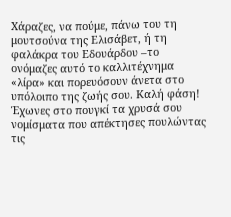Χάραζες, να πούμε, πάνω του τη μουτσούνα της Ελισάβετ, ή τη φαλάκρα του Εδουάρδου –το ονόμαζες αυτό το καλλιτέχνημα «λίρα» και πορευόσουν άνετα στο υπόλοιπο της ζωής σου. Καλή φάση! Έχωνες στο πουγκί τα χρυσά σου νομίσματα που απέκτησες πουλώντας τις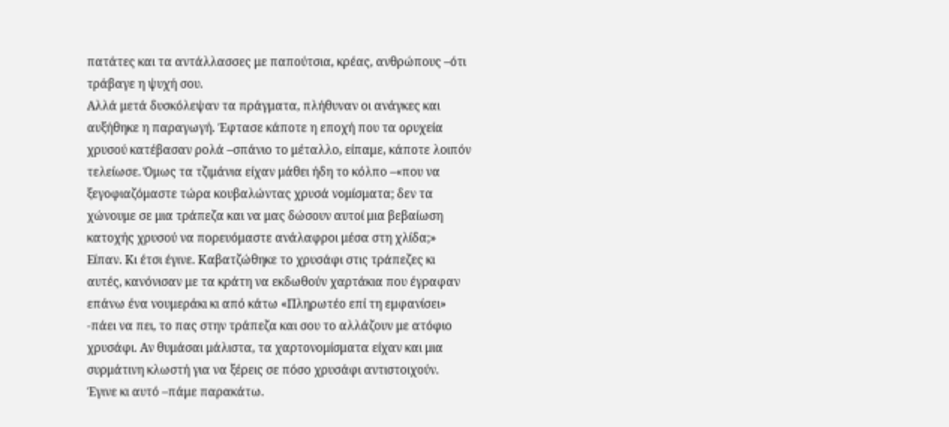πατάτες και τα αντάλλασσες με παπούτσια, κρέας, ανθρώπους –ότι τράβαγε η ψυχή σου.
Αλλά μετά δυσκόλεψαν τα πράγματα, πλήθυναν οι ανάγκες και αυξήθηκε η παραγωγή. Έφτασε κάποτε η εποχή που τα ορυχεία χρυσού κατέβασαν ρολά –σπάνιο το μέταλλο, είπαμε, κάποτε λοιπόν τελείωσε. Όμως τα τζιμάνια είχαν μάθει ήδη το κόλπο –«που να ξεγοφιαζόμαστε τώρα κουβαλώντας χρυσά νομίσματα; δεν τα χώνουμε σε μια τράπεζα και να μας δώσουν αυτοί μια βεβαίωση κατοχής χρυσού να πορευόμαστε ανάλαφροι μέσα στη χλίδα;» Είπαν. Κι έτσι έγινε. Καβατζώθηκε το χρυσάφι στις τράπεζες κι αυτές, κανόνισαν με τα κράτη να εκδωθούν χαρτάκια που έγραφαν επάνω ένα νουμεράκι κι από κάτω «Πληρωτέο επί τη εμφανίσει» -πάει να πει, το πας στην τράπεζα και σου το αλλάζουν με ατόφιο χρυσάφι. Αν θυμάσαι μάλιστα, τα χαρτονομίσματα είχαν και μια συρμάτινη κλωστή για να ξέρεις σε πόσο χρυσάφι αντιστοιχούν. Έγινε κι αυτό –πάμε παρακάτω.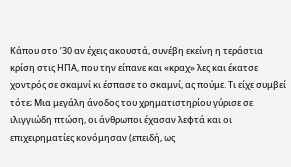Κάπου στο ’30 αν έχεις ακουστά, συνέβη εκείνη η τεράστια κρίση στις ΗΠΑ, που την είπανε και «κραχ» λες και έκατσε χοντρός σε σκαμνί κι έσπασε το σκαμνί, ας πούμε. Τι είχε συμβεί τότε; Μια μεγάλη άνοδος του χρηματιστηρίου γύρισε σε ιλιγγιώδη πτώση, οι άνθρωποι έχασαν λεφτά και οι επιχειρηματίες κονόμησαν (επειδή, ως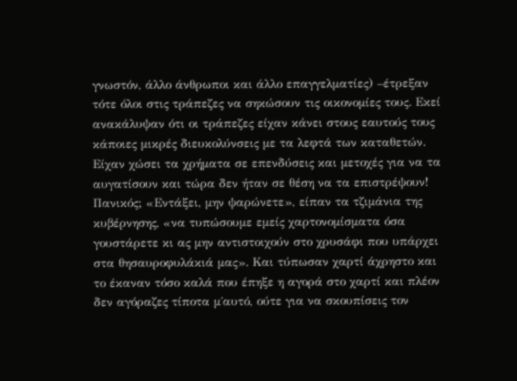γνωστόν, άλλο άνθρωποι και άλλο επαγγελματίες) –έτρεξαν τότε όλοι στις τράπεζες να σηκώσουν τις οικονομίες τους. Εκεί ανακάλυψαν ότι οι τράπεζες είχαν κάνει στους εαυτούς τους κάποιες μικρές διευκολύνσεις με τα λεφτά των καταθετών. Είχαν χώσει τα χρήματα σε επενδύσεις και μετοχές για να τα αυγατίσουν και τώρα δεν ήταν σε θέση να τα επιστρέψουν! Πανικός; «Εντάξει, μην ψαρώνετε», είπαν τα τζιμάνια της κυβέρνησης, «να τυπώσουμε εμείς χαρτονομίσματα όσα γουστάρετε κι ας μην αντιστοιχούν στο χρυσάφι που υπάρχει στα θησαυροφυλάκιά μας». Και τύπωσαν χαρτί άχρηστο και το έκαναν τόσο καλά που έπηξε η αγορά στο χαρτί και πλέον δεν αγόραζες τίποτα μ΄αυτό, ούτε για να σκουπίσεις τον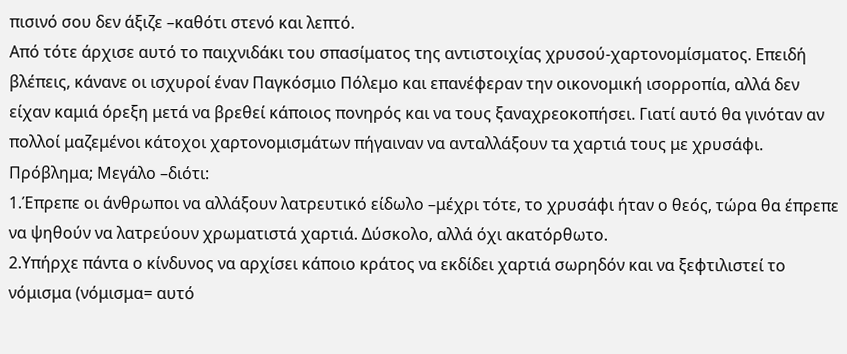πισινό σου δεν άξιζε –καθότι στενό και λεπτό.
Από τότε άρχισε αυτό το παιχνιδάκι του σπασίματος της αντιστοιχίας χρυσού-χαρτονομίσματος. Επειδή βλέπεις, κάνανε οι ισχυροί έναν Παγκόσμιο Πόλεμο και επανέφεραν την οικονομική ισορροπία, αλλά δεν είχαν καμιά όρεξη μετά να βρεθεί κάποιος πονηρός και να τους ξαναχρεοκοπήσει. Γιατί αυτό θα γινόταν αν πολλοί μαζεμένοι κάτοχοι χαρτονομισμάτων πήγαιναν να ανταλλάξουν τα χαρτιά τους με χρυσάφι. Πρόβλημα; Μεγάλο –διότι:
1.Έπρεπε οι άνθρωποι να αλλάξουν λατρευτικό είδωλο –μέχρι τότε, το χρυσάφι ήταν ο θεός, τώρα θα έπρεπε να ψηθούν να λατρεύουν χρωματιστά χαρτιά. Δύσκολο, αλλά όχι ακατόρθωτο.
2.Υπήρχε πάντα ο κίνδυνος να αρχίσει κάποιο κράτος να εκδίδει χαρτιά σωρηδόν και να ξεφτιλιστεί το νόμισμα (νόμισμα= αυτό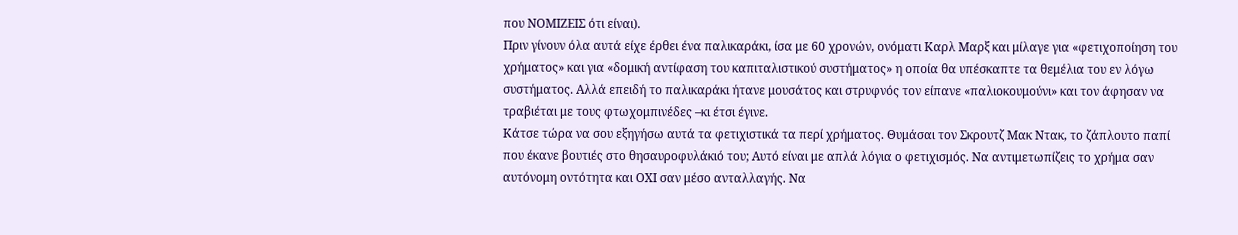που ΝΟΜΙΖΕΙΣ ότι είναι).
Πριν γίνουν όλα αυτά είχε έρθει ένα παλικαράκι, ίσα με 60 χρονών, ονόματι Καρλ Μαρξ και μίλαγε για «φετιχοποίηση του χρήματος» και για «δομική αντίφαση του καπιταλιστικού συστήματος» η οποία θα υπέσκαπτε τα θεμέλια του εν λόγω συστήματος. Αλλά επειδή το παλικαράκι ήτανε μουσάτος και στρυφνός τον είπανε «παλιοκουμούνι» και τον άφησαν να τραβιέται με τους φτωχομπινέδες –κι έτσι έγινε.
Κάτσε τώρα να σου εξηγήσω αυτά τα φετιχιστικά τα περί χρήματος. Θυμάσαι τον Σκρουτζ Μακ Ντακ, το ζάπλουτο παπί που έκανε βουτιές στο θησαυροφυλάκιό του; Αυτό είναι με απλά λόγια ο φετιχισμός. Να αντιμετωπίζεις το χρήμα σαν αυτόνομη οντότητα και ΟΧΙ σαν μέσο ανταλλαγής. Να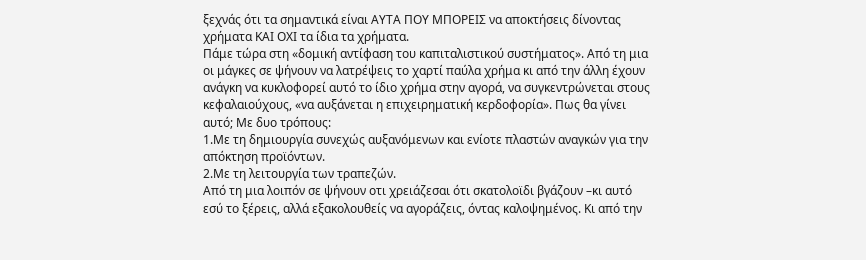ξεχνάς ότι τα σημαντικά είναι ΑΥΤΑ ΠΟΥ ΜΠΟΡΕΙΣ να αποκτήσεις δίνοντας χρήματα ΚΑΙ ΟΧΙ τα ίδια τα χρήματα.
Πάμε τώρα στη «δομική αντίφαση του καπιταλιστικού συστήματος». Από τη μια οι μάγκες σε ψήνουν να λατρέψεις το χαρτί παύλα χρήμα κι από την άλλη έχουν ανάγκη να κυκλοφορεί αυτό το ίδιο χρήμα στην αγορά, να συγκεντρώνεται στους κεφαλαιούχους, «να αυξάνεται η επιχειρηματική κερδοφορία». Πως θα γίνει αυτό; Με δυο τρόπους:
1.Με τη δημιουργία συνεχώς αυξανόμενων και ενίοτε πλαστών αναγκών για την απόκτηση προϊόντων.
2.Με τη λειτουργία των τραπεζών.
Από τη μια λοιπόν σε ψήνουν οτι χρειάζεσαι ότι σκατολοϊδι βγάζουν –κι αυτό εσύ το ξέρεις, αλλά εξακολουθείς να αγοράζεις, όντας καλοψημένος. Κι από την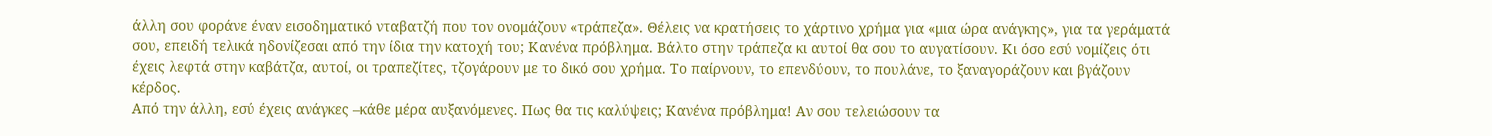άλλη σου φοράνε έναν εισοδηματικό νταβατζή που τον ονομάζουν «τράπεζα». Θέλεις να κρατήσεις το χάρτινο χρήμα για «μια ώρα ανάγκης», για τα γεράματά σου, επειδή τελικά ηδονίζεσαι από την ίδια την κατοχή του; Κανένα πρόβλημα. Βάλτο στην τράπεζα κι αυτοί θα σου το αυγατίσουν. Κι όσο εσύ νομίζεις ότι έχεις λεφτά στην καβάτζα, αυτοί, οι τραπεζίτες, τζογάρουν με το δικό σου χρήμα. Το παίρνουν, το επενδύουν, το πουλάνε, το ξαναγοράζουν και βγάζουν κέρδος.
Από την άλλη, εσύ έχεις ανάγκες –κάθε μέρα αυξανόμενες. Πως θα τις καλύψεις; Κανένα πρόβλημα! Αν σου τελειώσουν τα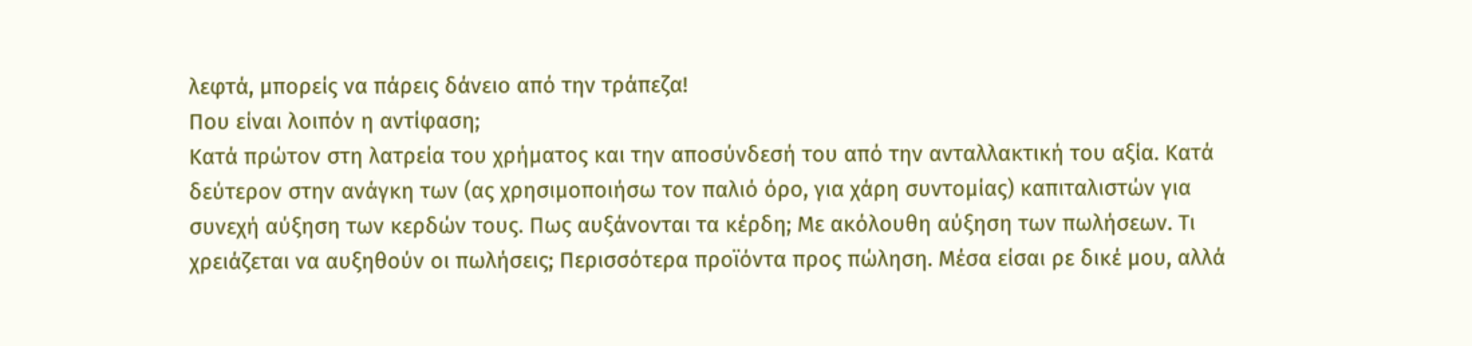λεφτά, μπορείς να πάρεις δάνειο από την τράπεζα!
Που είναι λοιπόν η αντίφαση;
Κατά πρώτον στη λατρεία του χρήματος και την αποσύνδεσή του από την ανταλλακτική του αξία. Κατά δεύτερον στην ανάγκη των (ας χρησιμοποιήσω τον παλιό όρο, για χάρη συντομίας) καπιταλιστών για συνεχή αύξηση των κερδών τους. Πως αυξάνονται τα κέρδη; Με ακόλουθη αύξηση των πωλήσεων. Τι χρειάζεται να αυξηθούν οι πωλήσεις; Περισσότερα προϊόντα προς πώληση. Μέσα είσαι ρε δικέ μου, αλλά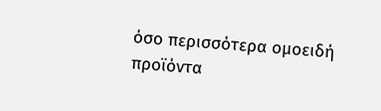όσο περισσότερα ομοειδή προϊόντα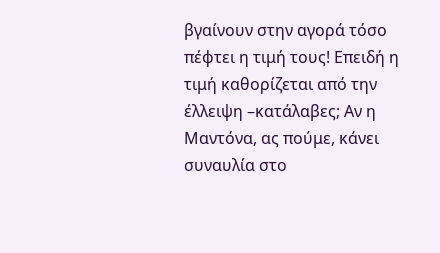βγαίνουν στην αγορά τόσο πέφτει η τιμή τους! Επειδή η τιμή καθορίζεται από την έλλειψη –κατάλαβες; Αν η Μαντόνα, ας πούμε, κάνει συναυλία στο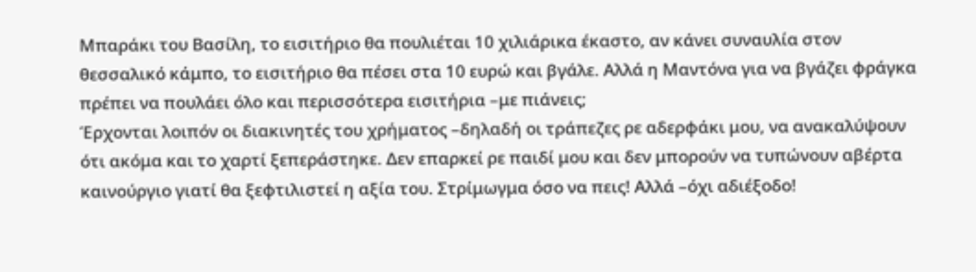Μπαράκι του Βασίλη, το εισιτήριο θα πουλιέται 10 χιλιάρικα έκαστο, αν κάνει συναυλία στον θεσσαλικό κάμπο, το εισιτήριο θα πέσει στα 10 ευρώ και βγάλε. Αλλά η Μαντόνα για να βγάζει φράγκα πρέπει να πουλάει όλο και περισσότερα εισιτήρια –με πιάνεις;
Έρχονται λοιπόν οι διακινητές του χρήματος –δηλαδή οι τράπεζες ρε αδερφάκι μου, να ανακαλύψουν ότι ακόμα και το χαρτί ξεπεράστηκε. Δεν επαρκεί ρε παιδί μου και δεν μπορούν να τυπώνουν αβέρτα καινούργιο γιατί θα ξεφτιλιστεί η αξία του. Στρίμωγμα όσο να πεις! Αλλά –όχι αδιέξοδο!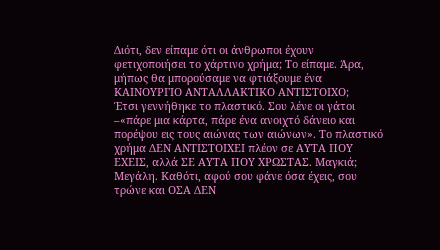Διότι, δεν είπαμε ότι οι άνθρωποι έχουν φετιχοποιήσει το χάρτινο χρήμα; Το είπαμε. Άρα, μήπως θα μπορούσαμε να φτιάξουμε ένα ΚΑΙΝΟΥΡΓΙΟ ΑΝΤΑΛΛΑΚΤΙΚΟ ΑΝΤΙΣΤΟΙΧΟ;
Έτσι γεννήθηκε το πλαστικό. Σου λένε οι γάτοι –«πάρε μια κάρτα, πάρε ένα ανοιχτό δάνειο και πορέψου εις τους αιώνας των αιώνων». Το πλαστικό χρήμα ΔΕΝ ΑΝΤΙΣΤΟΙΧΕΙ πλέον σε ΑΥΤΑ ΠΟΥ ΕΧΕΙΣ, αλλά ΣΕ ΑΥΤΑ ΠΟΥ ΧΡΩΣΤΑΣ. Μαγκιά; Μεγάλη. Καθότι, αφού σου φάνε όσα έχεις, σου τρώνε και ΟΣΑ ΔΕΝ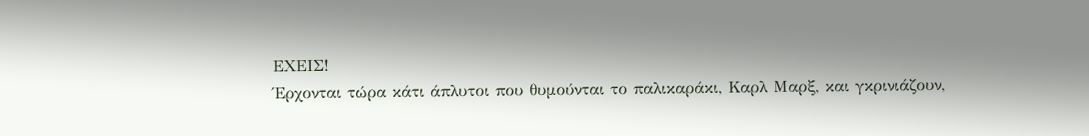ΕΧΕΙΣ!
Έρχονται τώρα κάτι άπλυτοι που θυμούνται το παλικαράκι, Καρλ Μαρξ, και γκρινιάζουν,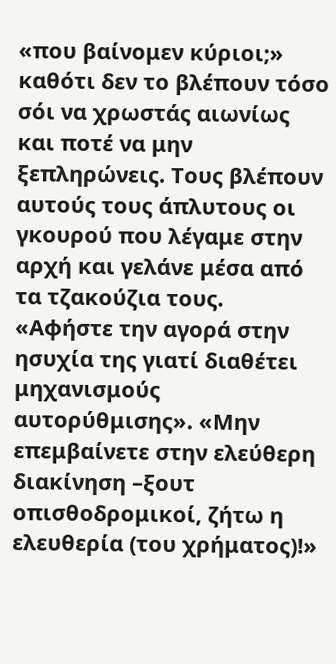«που βαίνομεν κύριοι;» καθότι δεν το βλέπουν τόσο σόι να χρωστάς αιωνίως και ποτέ να μην ξεπληρώνεις. Τους βλέπουν αυτούς τους άπλυτους οι γκουρού που λέγαμε στην αρχή και γελάνε μέσα από τα τζακούζια τους. «Αφήστε την αγορά στην ησυχία της γιατί διαθέτει μηχανισμούς αυτορύθμισης». «Μην επεμβαίνετε στην ελεύθερη διακίνηση –ξουτ οπισθοδρομικοί, ζήτω η ελευθερία (του χρήματος)!»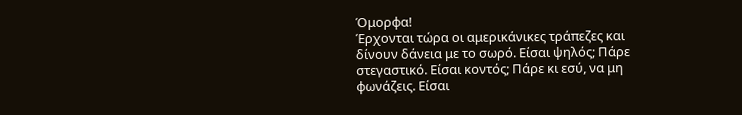Όμορφα!
Έρχονται τώρα οι αμερικάνικες τράπεζες και δίνουν δάνεια με το σωρό. Είσαι ψηλός; Πάρε στεγαστικό. Είσαι κοντός; Πάρε κι εσύ, να μη φωνάζεις. Είσαι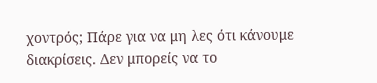χοντρός; Πάρε για να μη λες ότι κάνουμε διακρίσεις. Δεν μπορείς να το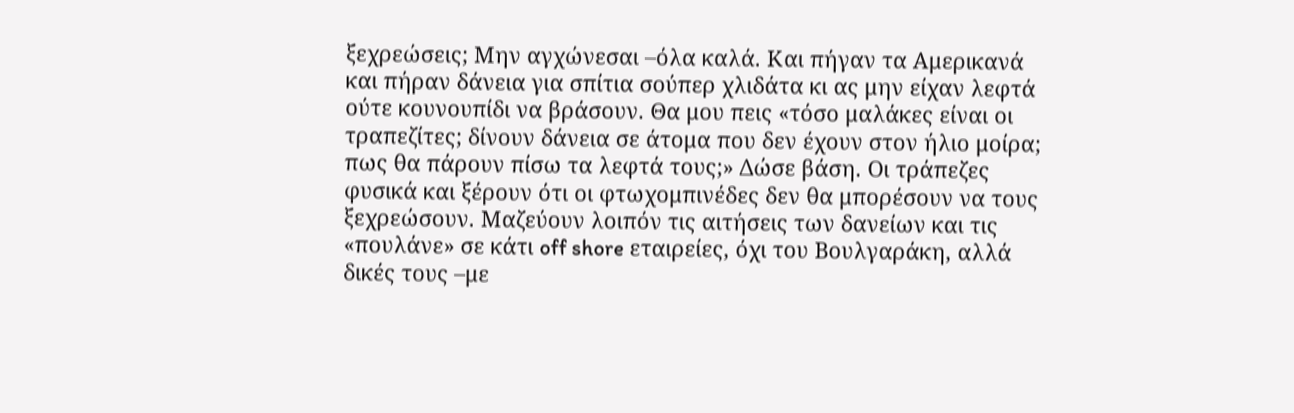ξεχρεώσεις; Μην αγχώνεσαι –όλα καλά. Και πήγαν τα Αμερικανά και πήραν δάνεια για σπίτια σούπερ χλιδάτα κι ας μην είχαν λεφτά ούτε κουνουπίδι να βράσουν. Θα μου πεις «τόσο μαλάκες είναι οι τραπεζίτες; δίνουν δάνεια σε άτομα που δεν έχουν στον ήλιο μοίρα; πως θα πάρουν πίσω τα λεφτά τους;» Δώσε βάση. Οι τράπεζες φυσικά και ξέρουν ότι οι φτωχομπινέδες δεν θα μπορέσουν να τους ξεχρεώσουν. Μαζεύουν λοιπόν τις αιτήσεις των δανείων και τις «πουλάνε» σε κάτι off shore εταιρείες, όχι του Βουλγαράκη, αλλά δικές τους –με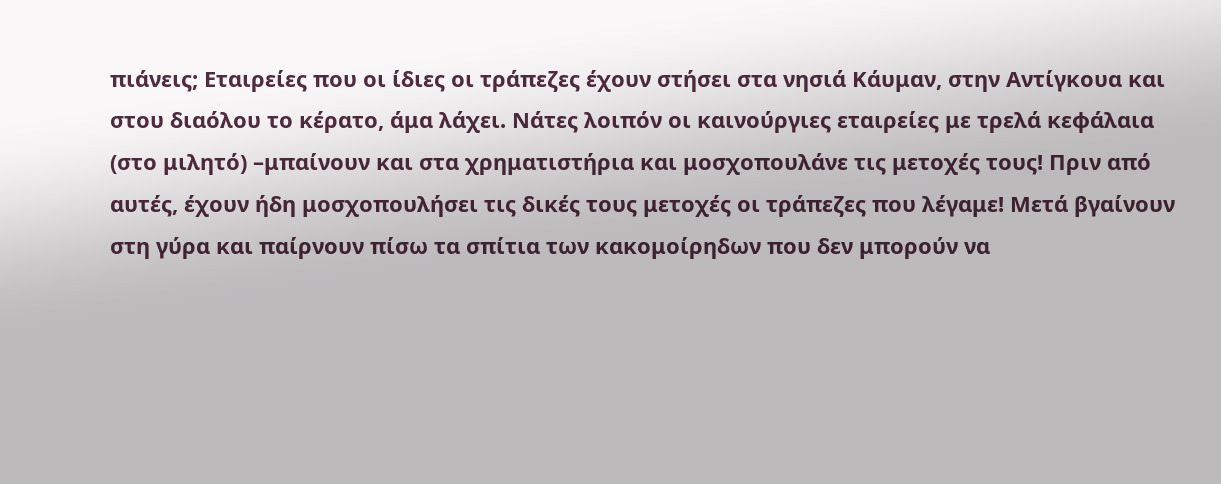πιάνεις; Εταιρείες που οι ίδιες οι τράπεζες έχουν στήσει στα νησιά Κάυμαν, στην Αντίγκουα και στου διαόλου το κέρατο, άμα λάχει. Νάτες λοιπόν οι καινούργιες εταιρείες με τρελά κεφάλαια (στο μιλητό) –μπαίνουν και στα χρηματιστήρια και μοσχοπουλάνε τις μετοχές τους! Πριν από αυτές, έχουν ήδη μοσχοπουλήσει τις δικές τους μετοχές οι τράπεζες που λέγαμε! Μετά βγαίνουν στη γύρα και παίρνουν πίσω τα σπίτια των κακομοίρηδων που δεν μπορούν να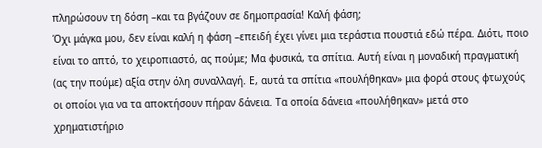πληρώσουν τη δόση –και τα βγάζουν σε δημοπρασία! Καλή φάση;
Όχι μάγκα μου, δεν είναι καλή η φάση –επειδή έχει γίνει μια τεράστια πουστιά εδώ πέρα. Διότι, ποιο είναι το απτό, το χειροπιαστό, ας πούμε; Μα φυσικά, τα σπίτια. Αυτή είναι η μοναδική πραγματική (ας την πούμε) αξία στην όλη συναλλαγή. Ε, αυτά τα σπίτια «πουλήθηκαν» μια φορά στους φτωχούς οι οποίοι για να τα αποκτήσουν πήραν δάνεια. Τα οποία δάνεια «πουλήθηκαν» μετά στο χρηματιστήριο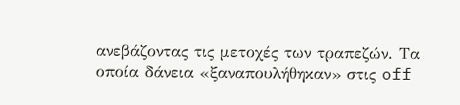ανεβάζοντας τις μετοχές των τραπεζών. Τα οποία δάνεια «ξαναπουλήθηκαν» στις off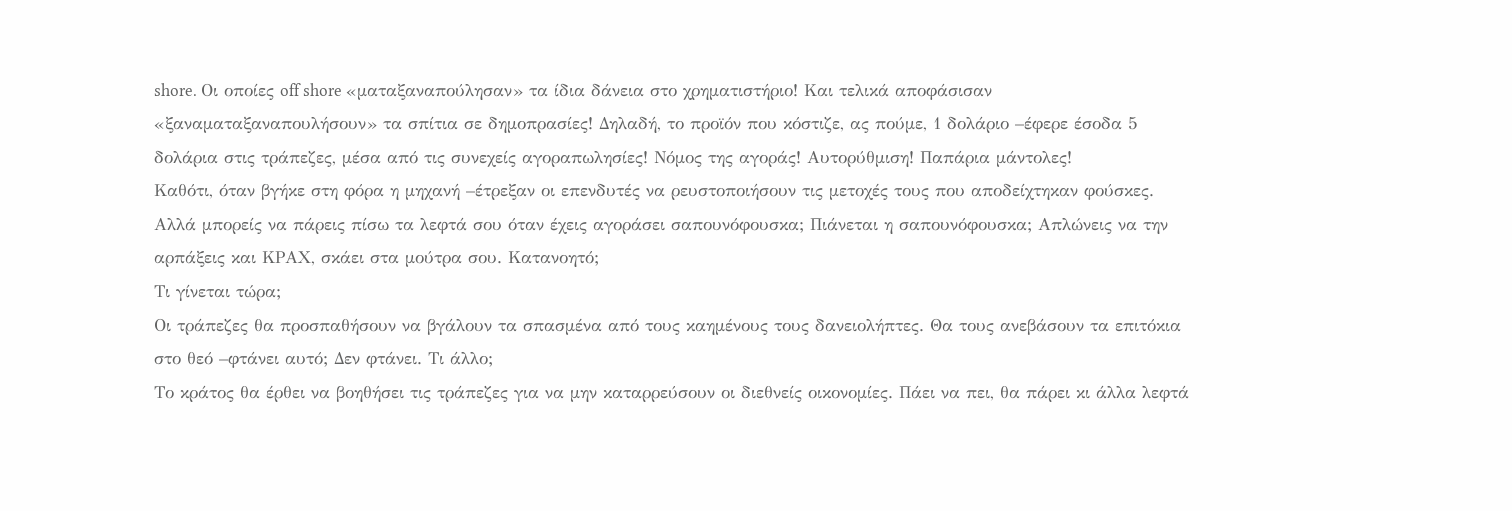shore. Οι οποίες off shore «ματαξαναπούλησαν» τα ίδια δάνεια στο χρηματιστήριο! Και τελικά αποφάσισαν «ξαναματαξαναπουλήσουν» τα σπίτια σε δημοπρασίες! Δηλαδή, το προϊόν που κόστιζε, ας πούμε, 1 δολάριο –έφερε έσοδα 5 δολάρια στις τράπεζες, μέσα από τις συνεχείς αγοραπωλησίες! Νόμος της αγοράς! Αυτορύθμιση! Παπάρια μάντολες!
Καθότι, όταν βγήκε στη φόρα η μηχανή –έτρεξαν οι επενδυτές να ρευστοποιήσουν τις μετοχές τους που αποδείχτηκαν φούσκες. Αλλά μπορείς να πάρεις πίσω τα λεφτά σου όταν έχεις αγοράσει σαπουνόφουσκα; Πιάνεται η σαπουνόφουσκα; Απλώνεις να την αρπάξεις και ΚΡΑΧ, σκάει στα μούτρα σου. Κατανοητό;
Τι γίνεται τώρα;
Οι τράπεζες θα προσπαθήσουν να βγάλουν τα σπασμένα από τους καημένους τους δανειολήπτες. Θα τους ανεβάσουν τα επιτόκια στο θεό –φτάνει αυτό; Δεν φτάνει. Τι άλλο;
Το κράτος θα έρθει να βοηθήσει τις τράπεζες για να μην καταρρεύσουν οι διεθνείς οικονομίες. Πάει να πει, θα πάρει κι άλλα λεφτά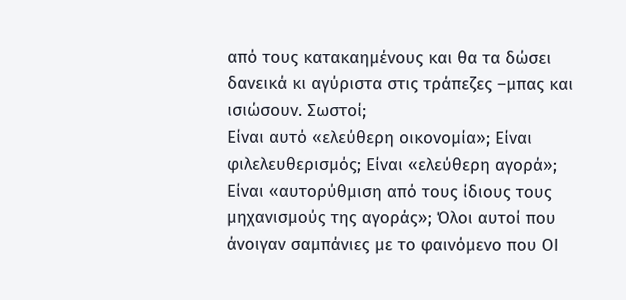από τους κατακαημένους και θα τα δώσει δανεικά κι αγύριστα στις τράπεζες –μπας και ισιώσουν. Σωστοί;
Είναι αυτό «ελεύθερη οικονομία»; Είναι φιλελευθερισμός; Είναι «ελεύθερη αγορά»; Είναι «αυτορύθμιση από τους ίδιους τους μηχανισμούς της αγοράς»; Όλοι αυτοί που άνοιγαν σαμπάνιες με το φαινόμενο που ΟΙ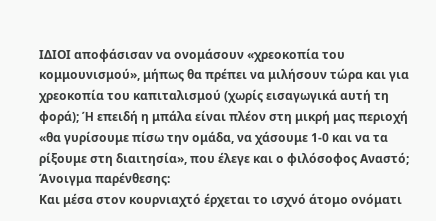ΙΔΙΟΙ αποφάσισαν να ονομάσουν «χρεοκοπία του κομμουνισμού», μήπως θα πρέπει να μιλήσουν τώρα και για χρεοκοπία του καπιταλισμού (χωρίς εισαγωγικά αυτή τη φορά); Ή επειδή η μπάλα είναι πλέον στη μικρή μας περιοχή «θα γυρίσουμε πίσω την ομάδα, να χάσουμε 1-0 και να τα ρίξουμε στη διαιτησία», που έλεγε και ο φιλόσοφος Αναστό;
Άνοιγμα παρένθεσης:
Και μέσα στον κουρνιαχτό έρχεται το ισχνό άτομο ονόματι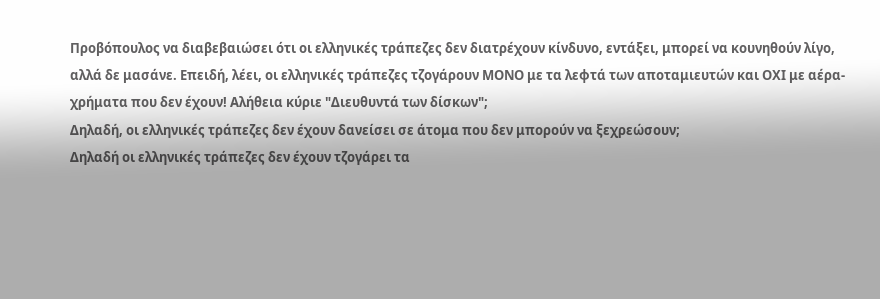Προβόπουλος να διαβεβαιώσει ότι οι ελληνικές τράπεζες δεν διατρέχουν κίνδυνο, εντάξει, μπορεί να κουνηθούν λίγο, αλλά δε μασάνε. Επειδή, λέει, οι ελληνικές τράπεζες τζογάρουν ΜΟΝΟ με τα λεφτά των αποταμιευτών και ΟΧΙ με αέρα-χρήματα που δεν έχουν! Αλήθεια κύριε "Διευθυντά των δίσκων";
Δηλαδή, οι ελληνικές τράπεζες δεν έχουν δανείσει σε άτομα που δεν μπορούν να ξεχρεώσουν;
Δηλαδή οι ελληνικές τράπεζες δεν έχουν τζογάρει τα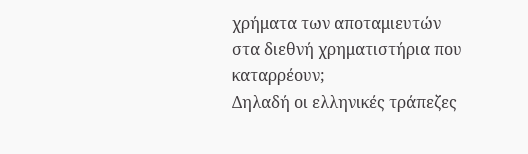χρήματα των αποταμιευτών στα διεθνή χρηματιστήρια που καταρρέουν;
Δηλαδή οι ελληνικές τράπεζες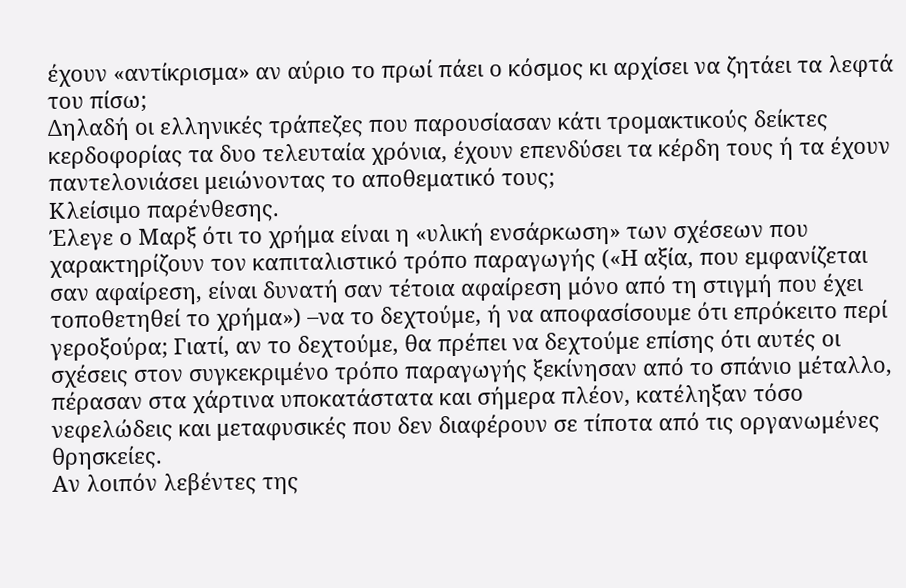έχουν «αντίκρισμα» αν αύριο το πρωί πάει ο κόσμος κι αρχίσει να ζητάει τα λεφτά του πίσω;
Δηλαδή οι ελληνικές τράπεζες που παρουσίασαν κάτι τρομακτικούς δείκτες κερδοφορίας τα δυο τελευταία χρόνια, έχουν επενδύσει τα κέρδη τους ή τα έχουν παντελονιάσει μειώνοντας το αποθεματικό τους;
Κλείσιμο παρένθεσης.
Έλεγε ο Μαρξ ότι το χρήμα είναι η «υλική ενσάρκωση» των σχέσεων που χαρακτηρίζουν τον καπιταλιστικό τρόπο παραγωγής («Η αξία, που εμφανίζεται σαν αφαίρεση, είναι δυνατή σαν τέτοια αφαίρεση μόνο από τη στιγμή που έχει τοποθετηθεί το χρήμα») –να το δεχτούμε, ή να αποφασίσουμε ότι επρόκειτο περί γεροξούρα; Γιατί, αν το δεχτούμε, θα πρέπει να δεχτούμε επίσης ότι αυτές οι σχέσεις στον συγκεκριμένο τρόπο παραγωγής ξεκίνησαν από το σπάνιο μέταλλο, πέρασαν στα χάρτινα υποκατάστατα και σήμερα πλέον, κατέληξαν τόσο νεφελώδεις και μεταφυσικές που δεν διαφέρουν σε τίποτα από τις οργανωμένες θρησκείες.
Αν λοιπόν λεβέντες της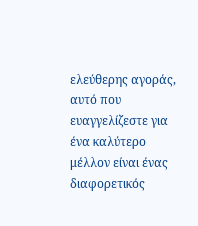ελεύθερης αγοράς, αυτό που ευαγγελίζεστε για ένα καλύτερο μέλλον είναι ένας διαφορετικός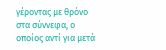γέροντας με θρόνο στα σύννεφα, ο οποίος αντί για μετά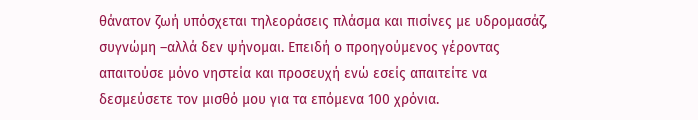θάνατον ζωή υπόσχεται τηλεοράσεις πλάσμα και πισίνες με υδρομασάζ, συγνώμη –αλλά δεν ψήνομαι. Επειδή ο προηγούμενος γέροντας απαιτούσε μόνο νηστεία και προσευχή ενώ εσείς απαιτείτε να δεσμεύσετε τον μισθό μου για τα επόμενα 100 χρόνια.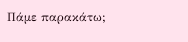Πάμε παρακάτω;